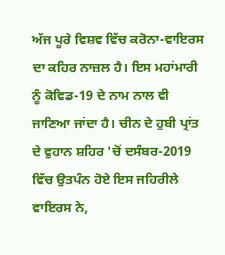ਅੱਜ ਪੂਰੇ ਵਿਸ਼ਵ ਵਿੱਚ ਕਰੋਨਾ-ਵਾਇਰਸ ਦਾ ਕਹਿਰ ਨਾਜ਼ਲ ਹੈ। ਇਸ ਮਹਾਂਮਾਰੀ ਨੂੰ ਕੋਵਿਡ-19 ਦੇ ਨਾਮ ਨਾਲ ਵੀ ਜਾਣਿਆ ਜਾਂਦਾ ਹੈ। ਚੀਨ ਦੇ ਹੁਬੀ ਪ੍ਰਾਂਤ ਦੇ ਵੁਹਾਨ ਸ਼ਹਿਰ 'ਚੋਂ ਦਸੰਬਰ-2019 ਵਿੱਚ ਉਤਪੰਨ ਹੋਏ ਇਸ ਜਹਿਰੀਲੇ ਵਾਇਰਸ ਨੇ,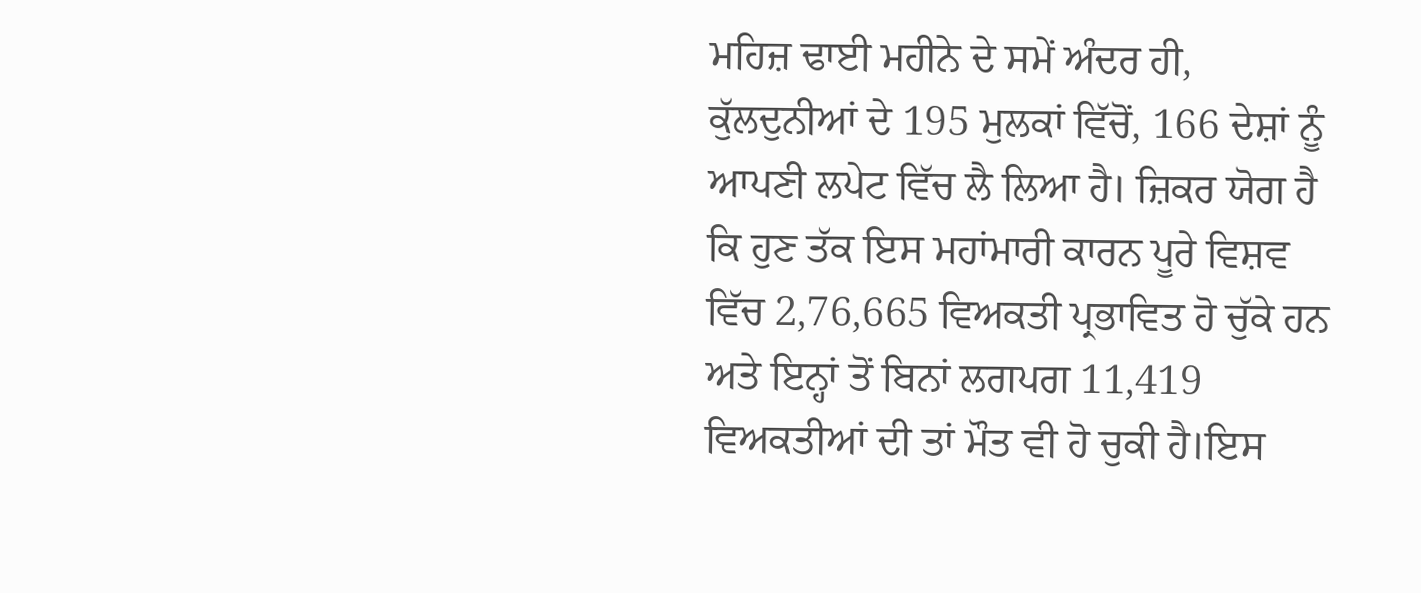ਮਹਿਜ਼ ਢਾਈ ਮਹੀਨੇ ਦੇ ਸਮੇਂ ਅੰਦਰ ਹੀ, ਕੁੱਲਦੁਨੀਆਂ ਦੇ 195 ਮੁਲਕਾਂ ਵਿੱਚੋਂ, 166 ਦੇਸ਼ਾਂ ਨੂੰ ਆਪਣੀ ਲਪੇਟ ਵਿੱਚ ਲੈ ਲਿਆ ਹੈ। ਜ਼ਿਕਰ ਯੋਗ ਹੈ ਕਿ ਹੁਣ ਤੱਕ ਇਸ ਮਹਾਂਮਾਰੀ ਕਾਰਨ ਪੂਰੇ ਵਿਸ਼ਵ ਵਿੱਚ 2,76,665 ਵਿਅਕਤੀ ਪ੍ਰਭਾਵਿਤ ਹੋ ਚੁੱਕੇ ਹਨ ਅਤੇ ਇਨ੍ਹਾਂ ਤੋਂ ਬਿਨਾਂ ਲਗਪਗ 11,419 ਵਿਅਕਤੀਆਂ ਦੀ ਤਾਂ ਮੌਤ ਵੀ ਹੋ ਚੁਕੀ ਹੈ।ਇਸ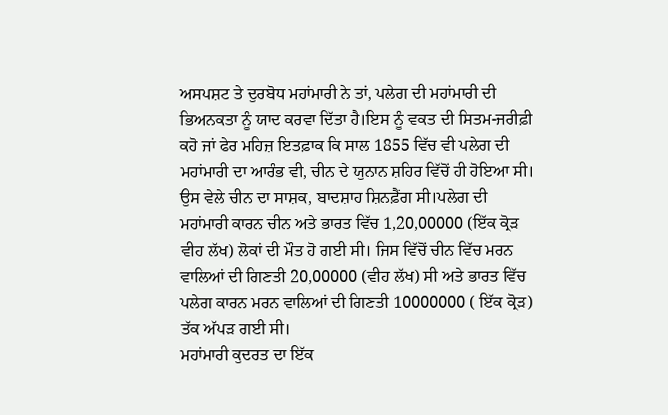ਅਸਪਸ਼ਟ ਤੇ ਦੁਰਬੋਧ ਮਹਾਂਮਾਰੀ ਨੇ ਤਾਂ, ਪਲੇਗ ਦੀ ਮਹਾਂਮਾਰੀ ਦੀ ਭਿਅਨਕਤਾ ਨੂੰ ਯਾਦ ਕਰਵਾ ਦਿੱਤਾ ਹੈ।ਇਸ ਨੂੰ ਵਕਤ ਦੀ ਸਿਤਮ-ਜਰੀਫ਼ੀ ਕਹੋ ਜਾਂ ਫੇਰ ਮਹਿਜ਼ ਇਤਫ਼ਾਕ ਕਿ ਸਾਲ 1855 ਵਿੱਚ ਵੀ ਪਲੇਗ ਦੀ ਮਹਾਂਮਾਰੀ ਦਾ ਆਰੰਭ ਵੀ, ਚੀਨ ਦੇ ਯੁਨਾਨ ਸ਼ਹਿਰ ਵਿੱਚੋਂ ਹੀ ਹੋਇਆ ਸੀ। ਉਸ ਵੇਲੇ ਚੀਨ ਦਾ ਸਾਸ਼ਕ, ਬਾਦਸ਼ਾਹ ਸ਼ਿਨਫ਼ੈਂਗ ਸੀ।ਪਲੇਗ ਦੀ ਮਹਾਂਮਾਰੀ ਕਾਰਨ ਚੀਨ ਅਤੇ ਭਾਰਤ ਵਿੱਚ 1,20,00000 (ਇੱਕ ਕ੍ਰੋੜ ਵੀਹ ਲੱਖ) ਲੋਕਾਂ ਦੀ ਮੌਤ ਹੋ ਗਈ ਸੀ। ਜਿਸ ਵਿੱਚੋਂ ਚੀਨ ਵਿੱਚ ਮਰਨ ਵਾਲਿਆਂ ਦੀ ਗਿਣਤੀ 20,00000 (ਵੀਹ ਲੱਖ) ਸੀ ਅਤੇ ਭਾਰਤ ਵਿੱਚ ਪਲੇਗ ਕਾਰਨ ਮਰਨ ਵਾਲਿਆਂ ਦੀ ਗਿਣਤੀ 10000000 ( ਇੱਕ ਕ੍ਰੋੜ) ਤੱਕ ਅੱਪੜ ਗਈ ਸੀ।
ਮਹਾਂਮਾਰੀ ਕੁਦਰਤ ਦਾ ਇੱਕ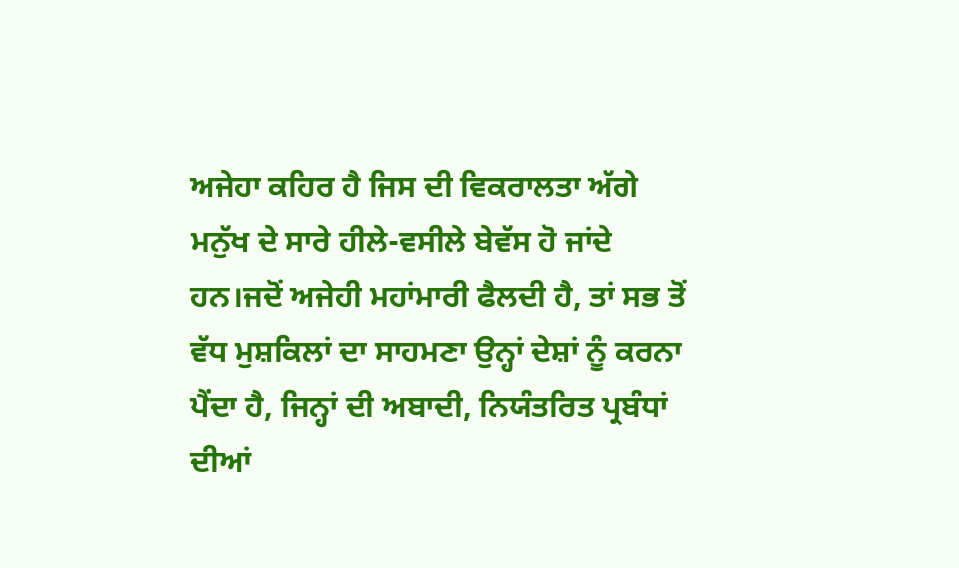ਅਜੇਹਾ ਕਹਿਰ ਹੈ ਜਿਸ ਦੀ ਵਿਕਰਾਲਤਾ ਅੱਗੇ ਮਨੁੱਖ ਦੇ ਸਾਰੇ ਹੀਲੇ-ਵਸੀਲੇ ਬੇਵੱਸ ਹੋ ਜਾਂਦੇ ਹਨ।ਜਦੋਂ ਅਜੇਹੀ ਮਹਾਂਮਾਰੀ ਫੈਲਦੀ ਹੈ, ਤਾਂ ਸਭ ਤੋਂ ਵੱਧ ਮੁਸ਼ਕਿਲਾਂ ਦਾ ਸਾਹਮਣਾ ਉਨ੍ਹਾਂ ਦੇਸ਼ਾਂ ਨੂੰ ਕਰਨਾ ਪੈਂਦਾ ਹੈ, ਜਿਨ੍ਹਾਂ ਦੀ ਅਬਾਦੀ, ਨਿਯੰਤਰਿਤ ਪ੍ਰਬੰਧਾਂ ਦੀਆਂ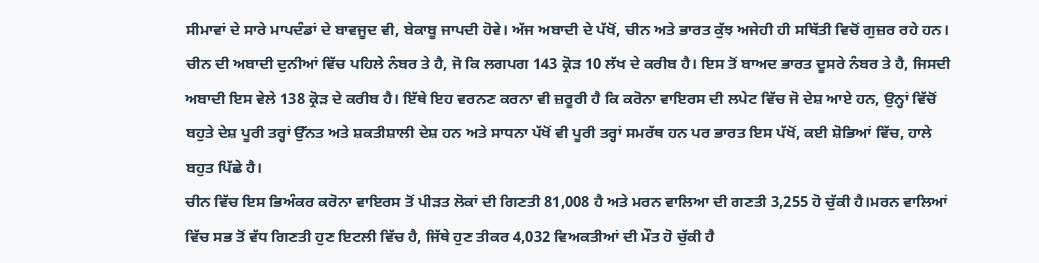ਸੀਮਾਵਾਂ ਦੇ ਸਾਰੇ ਮਾਪਦੰਡਾਂ ਦੇ ਬਾਵਜੂਦ ਵੀ, ਬੇਕਾਬੂ ਜਾਪਦੀ ਹੋਵੇ। ਅੱਜ ਅਬਾਦੀ ਦੇ ਪੱਖੋਂ, ਚੀਨ ਅਤੇ ਭਾਰਤ ਕੁੱਝ ਅਜੇਹੀ ਹੀ ਸਥਿੱਤੀ ਵਿਚੋਂ ਗੁਜ਼ਰ ਰਹੇ ਹਨ। ਚੀਨ ਦੀ ਅਬਾਦੀ ਦੁਨੀਆਂ ਵਿੱਚ ਪਹਿਲੇ ਨੰਬਰ ਤੇ ਹੈ, ਜੋ ਕਿ ਲਗਪਗ 143 ਕ੍ਰੋੜ 10 ਲੱਖ ਦੇ ਕਰੀਬ ਹੈ। ਇਸ ਤੋਂ ਬਾਅਦ ਭਾਰਤ ਦੂਸਰੇ ਨੰਬਰ ਤੇ ਹੈ, ਜਿਸਦੀ ਅਬਾਦੀ ਇਸ ਵੇਲੇ 138 ਕ੍ਰੋੜ ਦੇ ਕਰੀਬ ਹੈ। ਇੱਥੇ ਇਹ ਵਰਨਣ ਕਰਨਾ ਵੀ ਜ਼ਰੂਰੀ ਹੈ ਕਿ ਕਰੋਨਾ ਵਾਇਰਸ ਦੀ ਲਪੇਟ ਵਿੱਚ ਜੋ ਦੇਸ਼ ਆਏ ਹਨ, ਉਨ੍ਹਾਂ ਵਿੱਚੋਂ ਬਹੁਤੇ ਦੇਸ਼ ਪੂਰੀ ਤਰ੍ਹਾਂ ਉੱਨਤ ਅਤੇ ਸ਼ਕਤੀਸ਼ਾਲੀ ਦੇਸ਼ ਹਨ ਅਤੇ ਸਾਧਨਾ ਪੱਖੋਂ ਵੀ ਪੂਰੀ ਤਰ੍ਹਾਂ ਸਮਰੱਥ ਹਨ ਪਰ ਭਾਰਤ ਇਸ ਪੱਖੋਂ, ਕਈ ਸ਼ੋਭਿਆਂ ਵਿੱਚ, ਹਾਲੇ ਬਹੁਤ ਪਿੱਛੇ ਹੈ।
ਚੀਨ ਵਿੱਚ ਇਸ ਭਿਅੰਕਰ ਕਰੋਨਾ ਵਾਇਰਸ ਤੋਂ ਪੀੜਤ ਲੋਕਾਂ ਦੀ ਗਿਣਤੀ 81,008 ਹੈ ਅਤੇ ਮਰਨ ਵਾਲਿਆ ਦੀ ਗਣਤੀ 3,255 ਹੋ ਚੁੱਕੀ ਹੈ।ਮਰਨ ਵਾਲਿਆਂ ਵਿੱਚ ਸਭ ਤੋਂ ਵੱਧ ਗਿਣਤੀ ਹੁਣ ਇਟਲੀ ਵਿੱਚ ਹੈ, ਜਿੱਥੇ ਹੁਣ ਤੀਕਰ 4,032 ਵਿਅਕਤੀਆਂ ਦੀ ਮੌਤ ਹੋ ਚੁੱਕੀ ਹੈ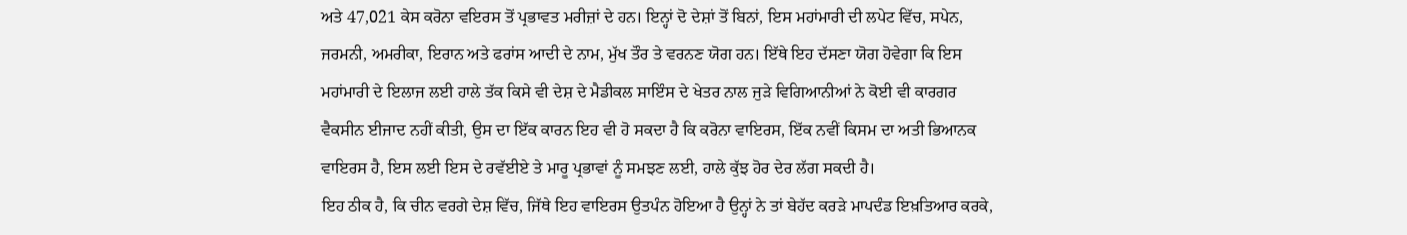ਅਤੇ 47,021 ਕੇਸ ਕਰੋਨਾ ਵਇਰਸ ਤੋਂ ਪ੍ਰਭਾਵਤ ਮਰੀਜ਼ਾਂ ਦੇ ਹਨ। ਇਨ੍ਹਾਂ ਦੋ ਦੇਸ਼ਾਂ ਤੋਂ ਬਿਨਾਂ, ਇਸ ਮਹਾਂਮਾਰੀ ਦੀ ਲਪੇਟ ਵਿੱਚ, ਸਪੇਨ, ਜਰਮਨੀ, ਅਮਰੀਕਾ, ਇਰਾਨ ਅਤੇ ਫਰਾਂਸ ਆਦੀ ਦੇ ਨਾਮ, ਮੁੱਖ ਤੌਰ ਤੇ ਵਰਨਣ ਯੋਗ ਹਨ। ਇੱਥੇ ਇਹ ਦੱਸਣਾ ਯੋਗ ਹੋਵੇਗਾ ਕਿ ਇਸ ਮਹਾਂਮਾਰੀ ਦੇ ਇਲਾਜ ਲਈ ਹਾਲੇ ਤੱਕ ਕਿਸੇ ਵੀ ਦੇਸ਼ ਦੇ ਮੈਡੀਕਲ ਸਾਇੰਸ ਦੇ ਖੇਤਰ ਨਾਲ ਜੁੜੇ ਵਿਗਿਆਨੀਆਂ ਨੇ ਕੋਈ ਵੀ ਕਾਰਗਰ ਵੈਕਸੀਨ ਈਜਾਦ ਨਹੀਂ ਕੀਤੀ, ਉਸ ਦਾ ਇੱਕ ਕਾਰਨ ਇਹ ਵੀ ਹੋ ਸਕਦਾ ਹੈ ਕਿ ਕਰੋਨਾ ਵਾਇਰਸ, ਇੱਕ ਨਵੀਂ ਕਿਸਮ ਦਾ ਅਤੀ ਭਿਆਨਕ ਵਾਇਰਸ ਹੈ, ਇਸ ਲਈ ਇਸ ਦੇ ਰਵੱਈਏ ਤੇ ਮਾਰੂ ਪ੍ਰਭਾਵਾਂ ਨੂੰ ਸਮਝਣ ਲਈ, ਹਾਲੇ ਕੁੱਝ ਹੋਰ ਦੇਰ ਲੱਗ ਸਕਦੀ ਹੈ।
ਇਹ ਠੀਕ ਹੈ, ਕਿ ਚੀਨ ਵਰਗੇ ਦੇਸ਼ ਵਿੱਚ, ਜਿੱਥੇ ਇਹ ਵਾਇਰਸ ਉਤਪੰਨ ਹੋਇਆ ਹੈ ਉਨ੍ਹਾਂ ਨੇ ਤਾਂ ਬੇਹੱਦ ਕਰੜੇ ਮਾਪਦੰਡ ਇਖ਼ਤਿਆਰ ਕਰਕੇ,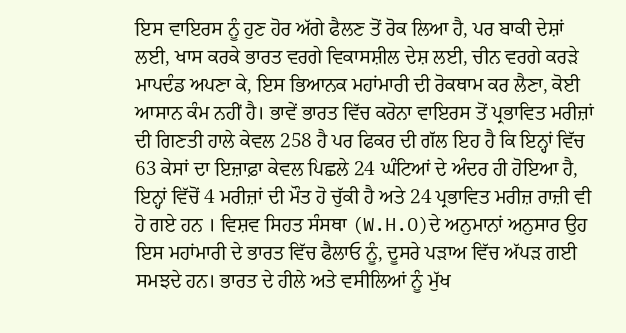ਇਸ ਵਾਇਰਸ ਨੂੰ ਹੁਣ ਹੋਰ ਅੱਗੇ ਫੈਲਣ ਤੋਂ ਰੋਕ ਲਿਆ ਹੈ, ਪਰ ਬਾਕੀ ਦੇਸ਼ਾਂ ਲਈ, ਖਾਸ ਕਰਕੇ ਭਾਰਤ ਵਰਗੇ ਵਿਕਾਸਸ਼ੀਲ ਦੇਸ਼ ਲਈ, ਚੀਨ ਵਰਗੇ ਕਰੜੇ ਮਾਪਦੰਡ ਅਪਣਾ ਕੇ, ਇਸ ਭਿਆਨਕ ਮਹਾਂਮਾਰੀ ਦੀ ਰੋਕਥਾਮ ਕਰ ਲੈਣਾ, ਕੋਈ ਆਸਾਨ ਕੰਮ ਨਹੀਂ ਹੈ। ਭਾਵੇਂ ਭਾਰਤ ਵਿੱਚ ਕਰੋਨਾ ਵਾਇਰਸ ਤੋਂ ਪ੍ਰਭਾਵਿਤ ਮਰੀਜ਼ਾਂ ਦੀ ਗਿਣਤੀ ਹਾਲੇ ਕੇਵਲ 258 ਹੈ ਪਰ ਫਿਕਰ ਦੀ ਗੱਲ ਇਹ ਹੈ ਕਿ ਇਨ੍ਹਾਂ ਵਿੱਚ 63 ਕੇਸਾਂ ਦਾ ਇਜ਼ਾਫ਼ਾ ਕੇਵਲ ਪਿਛਲੇ 24 ਘੰਟਿਆਂ ਦੇ ਅੰਦਰ ਹੀ ਹੋਇਆ ਹੈ, ਇਨ੍ਹਾਂ ਵਿੱਚੋਂ 4 ਮਰੀਜ਼ਾਂ ਦੀ ਮੌਤ ਹੋ ਚੁੱਕੀ ਹੈ ਅਤੇ 24 ਪ੍ਰਭਾਵਿਤ ਮਰੀਜ਼ ਰਾਜ਼ੀ ਵੀ ਹੋ ਗਏ ਹਨ । ਵਿਸ਼ਵ ਸਿਹਤ ਸੰਸਥਾ (W.H.O)ਦੇ ਅਨੁਮਾਨਾਂ ਅਨੁਸਾਰ ਉਹ ਇਸ ਮਹਾਂਮਾਰੀ ਦੇ ਭਾਰਤ ਵਿੱਚ ਫੈਲਾਓ ਨੂੰ, ਦੂਸਰੇ ਪੜਾਅ ਵਿੱਚ ਅੱਪੜ ਗਈ ਸਮਝਦੇ ਹਨ। ਭਾਰਤ ਦੇ ਹੀਲੇ ਅਤੇ ਵਸੀਲਿਆਂ ਨੂੰ ਮੁੱਖ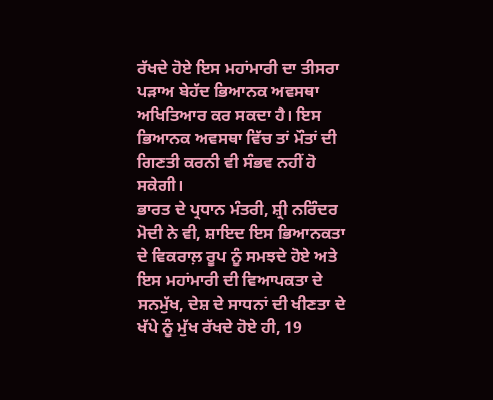ਰੱਖਦੇ ਹੋਏ ਇਸ ਮਹਾਂਮਾਰੀ ਦਾ ਤੀਸਰਾ ਪੜਾਅ ਬੇਹੱਦ ਭਿਆਨਕ ਅਵਸਥਾ ਅਖਿਤਿਆਰ ਕਰ ਸਕਦਾ ਹੈ। ਇਸ ਭਿਆਨਕ ਅਵਸਥਾ ਵਿੱਚ ਤਾਂ ਮੌਤਾਂ ਦੀ ਗਿਣਤੀ ਕਰਨੀ ਵੀ ਸੰਭਵ ਨਹੀਂ ਹੋ ਸਕੇਗੀ।
ਭਾਰਤ ਦੇ ਪ੍ਰਧਾਨ ਮੰਤਰੀ, ਸ਼੍ਰੀ ਨਰਿੰਦਰ ਮੋਦੀ ਨੇ ਵੀ, ਸ਼ਾਇਦ ਇਸ ਭਿਆਨਕਤਾ ਦੇ ਵਿਕਰਾਲ਼ ਰੂਪ ਨੂੰ ਸਮਝਦੇ ਹੋਏ ਅਤੇ ਇਸ ਮਹਾਂਮਾਰੀ ਦੀ ਵਿਆਪਕਤਾ ਦੇ ਸਨਮੁੱਖ, ਦੇਸ਼ ਦੇ ਸਾਧਨਾਂ ਦੀ ਖੀਣਤਾ ਦੇ ਖੱਪੇ ਨੂੰ ਮੁੱਖ ਰੱਖਦੇ ਹੋਏ ਹੀ, 19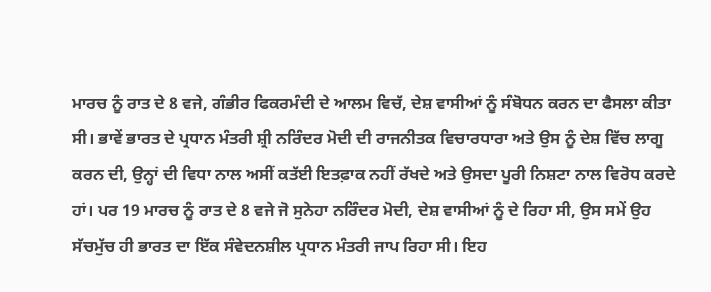ਮਾਰਚ ਨੂੰ ਰਾਤ ਦੇ 8 ਵਜੇ, ਗੰਭੀਰ ਫਿਕਰਮੰਦੀ ਦੇ ਆਲਮ ਵਿਚੱ, ਦੇਸ਼ ਵਾਸੀਆਂ ਨੂੰ ਸੰਬੋਧਨ ਕਰਨ ਦਾ ਫੈਸਲਾ ਕੀਤਾ ਸੀ। ਭਾਵੇਂ ਭਾਰਤ ਦੇ ਪ੍ਰਧਾਨ ਮੰਤਰੀ ਸ਼੍ਰੀ ਨਰਿੰਦਰ ਮੋਦੀ ਦੀ ਰਾਜਨੀਤਕ ਵਿਚਾਰਧਾਰਾ ਅਤੇ ਉਸ ਨੂੰ ਦੇਸ਼ ਵਿੱਚ ਲਾਗੂ ਕਰਨ ਦੀ, ਉਨ੍ਹਾਂ ਦੀ ਵਿਧਾ ਨਾਲ ਅਸੀਂ ਕਤੱਈ ਇਤਫ਼ਾਕ ਨਹੀਂ ਰੱਖਦੇ ਅਤੇ ਉਸਦਾ ਪੂਰੀ ਨਿਸ਼ਟਾ ਨਾਲ ਵਿਰੋਧ ਕਰਦੇ ਹਾਂ। ਪਰ 19 ਮਾਰਚ ਨੂੰ ਰਾਤ ਦੇ 8 ਵਜੇ ਜੋ ਸੁਨੇਹਾ ਨਰਿੰਦਰ ਮੋਦੀ, ਦੇਸ਼ ਵਾਸੀਆਂ ਨੂੰ ਦੇ ਰਿਹਾ ਸੀ, ਉਸ ਸਮੇਂ ਉਹ ਸੱਚਮੁੱਚ ਹੀ ਭਾਰਤ ਦਾ ਇੱਕ ਸੰਵੇਦਨਸ਼ੀਲ ਪ੍ਰਧਾਨ ਮੰਤਰੀ ਜਾਪ ਰਿਹਾ ਸੀ। ਇਹ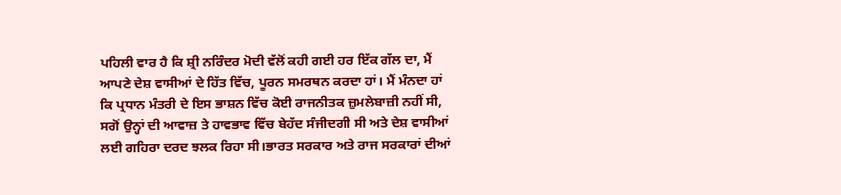ਪਹਿਲੀ ਵਾਰ ਹੈ ਕਿ ਸ਼੍ਰੀ ਨਰਿੰਦਰ ਮੋਦੀ ਵੱਲੋਂ ਕਹੀ ਗਈ ਹਰ ਇੱਕ ਗੱਲ ਦਾ, ਮੈਂ ਆਪਣੇ ਦੇਸ਼ ਵਾਸੀਆਂ ਦੇ ਹਿੱਤ ਵਿੱਚ, ਪੂਰਨ ਸਮਰਥਨ ਕਰਦਾ ਹਾਂ। ਮੈਂ ਮੰਨਦਾ ਹਾਂ ਕਿ ਪ੍ਰਧਾਨ ਮੰਤਰੀ ਦੇ ਇਸ ਭਾਸ਼ਨ ਵਿੱਚ ਕੋਈ ਰਾਜਨੀਤਕ ਜ਼ੁਮਲੇਬਾਜ਼ੀ ਨਹੀਂ ਸੀ, ਸਗੋਂ ਉਨ੍ਹਾਂ ਦੀ ਆਵਾਜ਼ ਤੇ ਹਾਵਭਾਵ ਵਿੱਚ ਬੇਹੱਦ ਸੰਜੀਦਗੀ ਸੀ ਅਤੇ ਦੇਸ਼ ਵਾਸੀਆਂ ਲਈ ਗਹਿਰਾ ਦਰਦ ਝਲਕ ਰਿਹਾ ਸੀ।ਭਾਰਤ ਸਰਕਾਰ ਅਤੇ ਰਾਜ ਸਰਕਾਰਾਂ ਦੀਆਂ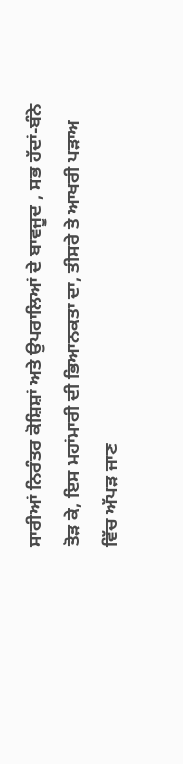ਸਾਰੀਆਂ ਨਿਰੰਤਰ ਕੋਸ਼ਿਸ਼ਾਂ ਅਤੇ ਉਪਰਾਲਿਆਂ ਦੇ ਬਾਵਜੂਦ , ਸਭ ਹੱਦਾਂ-ਬੰਨੇ ਤੋੜ ਕੇ, ਇਸ ਮਹਾਂਮਾਰੀ ਦੀ ਭਿਆਨਕਤਾ ਦਾ, ਤੀਸਰੇ ਤੇ ਆਖਰੀ ਪੜਾਅ ਵਿੱਚ ਅੱਪੜ ਜਾਣ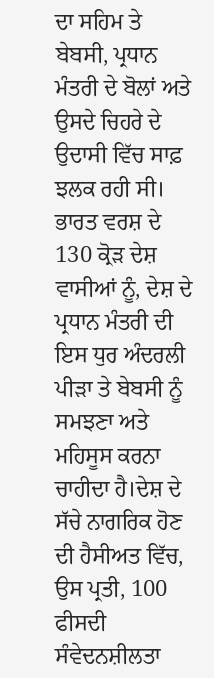ਦਾ ਸਹਿਮ ਤੇ ਬੇਬਸੀ, ਪ੍ਰਧਾਨ ਮੰਤਰੀ ਦੇ ਬੋਲਾਂ ਅਤੇ ਉਸਦੇ ਚਿਹਰੇ ਦੇ ਉਦਾਸੀ ਵਿੱਚ ਸਾਫ਼ ਝਲਕ ਰਹੀ ਸੀ। ਭਾਰਤ ਵਰਸ਼ ਦੇ 130 ਕ੍ਰੋੜ ਦੇਸ਼ ਵਾਸੀਆਂ ਨੂੰ, ਦੇਸ਼ ਦੇ ਪ੍ਰਧਾਨ ਮੰਤਰੀ ਦੀ ਇਸ ਧੁਰ ਅੰਦਰਲੀ ਪੀੜਾ ਤੇ ਬੇਬਸੀ ਨੂੰ ਸਮਝਣਾ ਅਤੇ ਮਹਿਸੂਸ ਕਰਨਾ ਚਾਹੀਦਾ ਹੈ।ਦੇਸ਼ ਦੇ ਸੱਚੇ ਨਾਗਰਿਕ ਹੋਣ ਦੀ ਹੈਸੀਅਤ ਵਿੱਚ, ਉਸ ਪ੍ਰਤੀ, 100 ਫੀਸਦੀ ਸੰਵੇਦਨਸ਼ੀਲਤਾ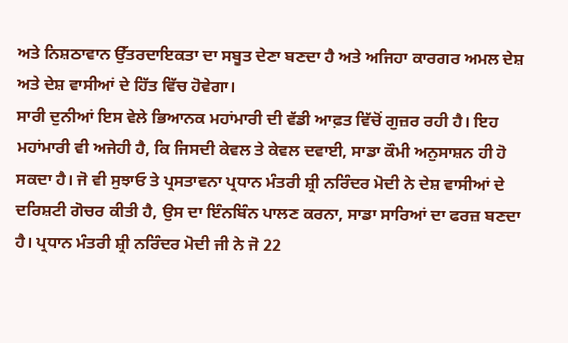ਅਤੇ ਨਿਸ਼ਠਾਵਾਨ ਉੱਤਰਦਾਇਕਤਾ ਦਾ ਸਬੂਤ ਦੇਣਾ ਬਣਦਾ ਹੈ ਅਤੇ ਅਜਿਹਾ ਕਾਰਗਰ ਅਮਲ ਦੇਸ਼ ਅਤੇ ਦੇਸ਼ ਵਾਸੀਆਂ ਦੇ ਹਿੱਤ ਵਿੱਚ ਹੋਵੇਗਾ।
ਸਾਰੀ ਦੁਨੀਆਂ ਇਸ ਵੇਲੇ ਭਿਆਨਕ ਮਹਾਂਮਾਰੀ ਦੀ ਵੱਡੀ ਆਫ਼ਤ ਵਿੱਚੋਂ ਗੁਜ਼ਰ ਰਹੀ ਹੈ। ਇਹ ਮਹਾਂਮਾਰੀ ਵੀ ਅਜੇਹੀ ਹੈ, ਕਿ ਜਿਸਦੀ ਕੇਵਲ ਤੇ ਕੇਵਲ ਦਵਾਈ, ਸਾਡਾ ਕੌਮੀ ਅਨੁਸਾਸ਼ਨ ਹੀ ਹੋ ਸਕਦਾ ਹੈ। ਜੋ ਵੀ ਸੁਝਾਓ ਤੇ ਪ੍ਰਸਤਾਵਨਾ ਪ੍ਰਧਾਨ ਮੰਤਰੀ ਸ਼੍ਰੀ ਨਰਿੰਦਰ ਮੋਦੀ ਨੇ ਦੇਸ਼ ਵਾਸੀਆਂ ਦੇ ਦਰਿਸ਼ਟੀ ਗੋਚਰ ਕੀਤੀ ਹੈ, ਉਸ ਦਾ ਇੰਨਬਿੰਨ ਪਾਲਣ ਕਰਨਾ, ਸਾਡਾ ਸਾਰਿਆਂ ਦਾ ਫਰਜ਼ ਬਣਦਾ ਹੈ। ਪ੍ਰਧਾਨ ਮੰਤਰੀ ਸ਼੍ਰੀ ਨਰਿੰਦਰ ਮੋਦੀ ਜੀ ਨੇ ਜੋ 22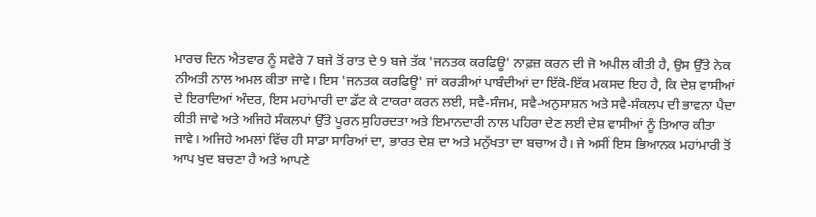ਮਾਰਚ ਦਿਨ ਐਤਵਾਰ ਨੂੰ ਸਵੇਰੇ 7 ਬਜੇ ਤੋਂ ਰਾਤ ਦੇ 9 ਬਜੇ ਤੱਕ 'ਜਨਤਕ ਕਰਫਿਊ' ਨਾਫ਼ਜ਼ ਕਰਨ ਦੀ ਜੋ ਅਪੀਲ ਕੀਤੀ ਹੈ, ਉਸ ਉੱਤੇ ਨੇਕ ਨੀਅਤੀ ਨਾਲ ਅਮਲ ਕੀਤਾ ਜਾਵੇ। ਇਸ 'ਜਨਤਕ ਕਰਫਿਊ' ਜਾਂ ਕਰੜੀਆਂ ਪਾਬੰਦੀਆਂ ਦਾ ਇੱਕੋ-ਇੱਕ ਮਕਸਦ ਇਹ ਹੈ, ਕਿ ਦੇਸ਼ ਵਾਸੀਆਂ ਦੇ ਇਰਾਦਿਆਂ ਅੰਦਰ, ਇਸ ਮਹਾਂਮਾਰੀ ਦਾ ਡੱਟ ਕੇ ਟਾਕਰਾ ਕਰਨ ਲਈ, ਸਵੈ-ਸੰਜਮ, ਸਵੈ-ਅਨੁਸਾਸ਼ਨ ਅਤੇ ਸਵੈ-ਸੰਕਲਪ ਦੀ ਭਾਵਨਾ ਪੈਦਾ ਕੀਤੀ ਜਾਵੇ ਅਤੇ ਅਜਿਹੇ ਸੰਕਲਪਾਂ ਉੱਤੇ ਪੂਰਨ ਸੁਹਿਰਦਤਾ ਅਤੇ ਇਮਾਨਦਾਰੀ ਨਾਲ ਪਹਿਰਾ ਦੇਣ ਲਈ ਦੇਸ਼ ਵਾਸੀਆਂ ਨੂੰ ਤਿਆਰ ਕੀਤਾ ਜਾਵੇ। ਅਜਿਹੇ ਅਮਲਾਂ ਵਿੱਚ ਹੀ ਸਾਡਾ ਸਾਰਿਆਂ ਦਾ, ਭਾਰਤ ਦੇਸ਼ ਦਾ ਅਤੇ ਮਨੁੱਖਤਾ ਦਾ ਬਚਾਅ ਹੈ। ਜੇ ਅਸੀਂ ਇਸ ਭਿਆਨਕ ਮਹਾਂਮਾਰੀ ਤੋਂ ਆਪ ਖੁਦ ਬਚਣਾ ਹੈ ਅਤੇ ਆਪਣੇ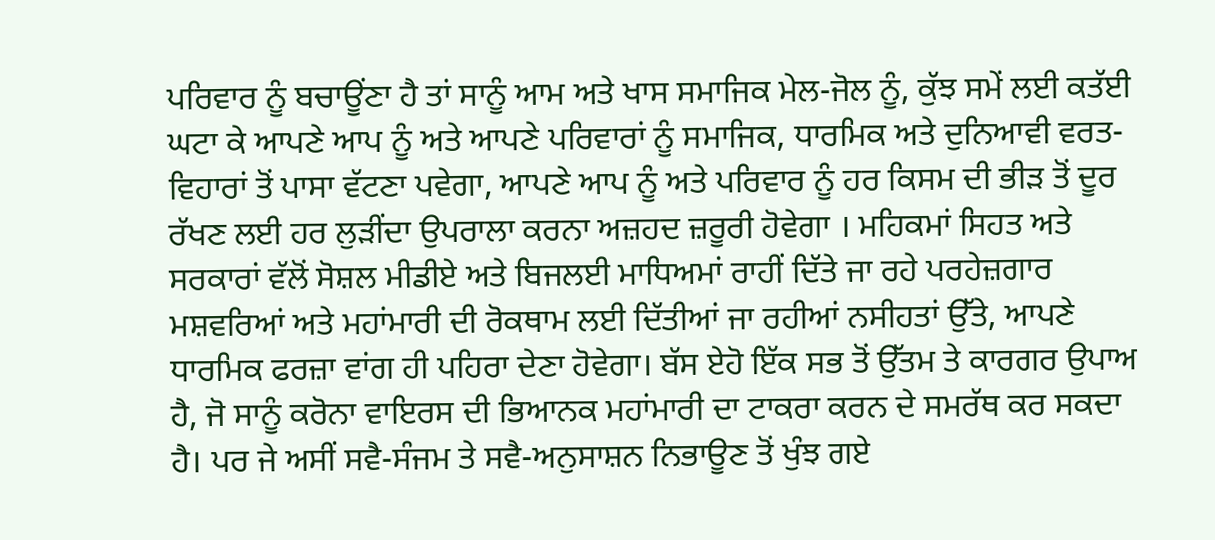ਪਰਿਵਾਰ ਨੂੰ ਬਚਾਊਂਣਾ ਹੈ ਤਾਂ ਸਾਨੂੰ ਆਮ ਅਤੇ ਖਾਸ ਸਮਾਜਿਕ ਮੇਲ-ਜੋਲ ਨੂੰ, ਕੁੱਝ ਸਮੇਂ ਲਈ ਕਤੱਈ ਘਟਾ ਕੇ ਆਪਣੇ ਆਪ ਨੂੰ ਅਤੇ ਆਪਣੇ ਪਰਿਵਾਰਾਂ ਨੂੰ ਸਮਾਜਿਕ, ਧਾਰਮਿਕ ਅਤੇ ਦੁਨਿਆਵੀ ਵਰਤ-ਵਿਹਾਰਾਂ ਤੋਂ ਪਾਸਾ ਵੱਟਣਾ ਪਵੇਗਾ, ਆਪਣੇ ਆਪ ਨੂੰ ਅਤੇ ਪਰਿਵਾਰ ਨੂੰ ਹਰ ਕਿਸਮ ਦੀ ਭੀੜ ਤੋਂ ਦੂਰ ਰੱਖਣ ਲਈ ਹਰ ਲੁੜੀਂਦਾ ਉਪਰਾਲਾ ਕਰਨਾ ਅਜ਼ਹਦ ਜ਼ਰੂਰੀ ਹੋਵੇਗਾ । ਮਹਿਕਮਾਂ ਸਿਹਤ ਅਤੇ ਸਰਕਾਰਾਂ ਵੱਲੋਂ ਸੋਸ਼ਲ ਮੀਡੀਏ ਅਤੇ ਬਿਜਲਈ ਮਾਧਿਅਮਾਂ ਰਾਹੀਂ ਦਿੱਤੇ ਜਾ ਰਹੇ ਪਰਹੇਜ਼ਗਾਰ ਮਸ਼ਵਰਿਆਂ ਅਤੇ ਮਹਾਂਮਾਰੀ ਦੀ ਰੋਕਥਾਮ ਲਈ ਦਿੱਤੀਆਂ ਜਾ ਰਹੀਆਂ ਨਸੀਹਤਾਂ ਉੱਤੇ, ਆਪਣੇ ਧਾਰਮਿਕ ਫਰਜ਼ਾ ਵਾਂਗ ਹੀ ਪਹਿਰਾ ਦੇਣਾ ਹੋਵੇਗਾ। ਬੱਸ ਏਹੋ ਇੱਕ ਸਭ ਤੋਂ ਉੱਤਮ ਤੇ ਕਾਰਗਰ ਉਪਾਅ ਹੈ, ਜੋ ਸਾਨੂੰ ਕਰੋਨਾ ਵਾਇਰਸ ਦੀ ਭਿਆਨਕ ਮਹਾਂਮਾਰੀ ਦਾ ਟਾਕਰਾ ਕਰਨ ਦੇ ਸਮਰੱਥ ਕਰ ਸਕਦਾ ਹੈ। ਪਰ ਜੇ ਅਸੀਂ ਸਵੈ-ਸੰਜਮ ਤੇ ਸਵੈ-ਅਨੁਸਾਸ਼ਨ ਨਿਭਾਊਣ ਤੋਂ ਖੁੰਝ ਗਏ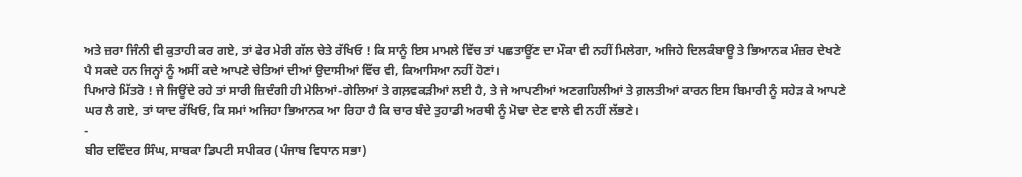ਅਤੇ ਜ਼ਰਾ ਜਿੰਨੀ ਵੀ ਕੁਤਾਹੀ ਕਰ ਗਏ, ਤਾਂ ਫੇਰ ਮੇਰੀ ਗੱਲ ਚੇਤੇ ਰੱਖਿਓ ! ਕਿ ਸਾਨੂੰ ਇਸ ਮਾਮਲੇ ਵਿੱਚ ਤਾਂ ਪਛਤਾਊਂਣ ਦਾ ਮੌਕਾ ਵੀ ਨਹੀਂ ਮਿਲੇਗਾ, ਅਜਿਹੇ ਦਿਲਕੰਬਾਊ ਤੇ ਭਿਆਨਕ ਮੰਜ਼ਰ ਦੇਖਣੇ ਪੈ ਸਕਦੇ ਹਨ ਜਿਨ੍ਹਾਂ ਨੂੰ ਅਸੀਂ ਕਦੇ ਆਪਣੇ ਚੇਤਿਆਂ ਦੀਆਂ ਉਦਾਸੀਆਂ ਵਿੱਚ ਵੀ, ਕਿਆਸਿਆ ਨਹੀਂ ਹੋਣਾਂ।
ਪਿਆਰੇ ਮਿੱਤਰੋ ! ਜੇ ਜਿਊਂਦੇ ਰਹੇ ਤਾਂ ਸਾਰੀ ਜ਼ਿਦੰਗੀ ਹੀ ਮੇਲਿਆਂ-ਗੇਲਿਆਂ ਤੇ ਗਲ਼ਵਕੜੀਆਂ ਲਈ ਹੈ, ਤੇ ਜੇ ਆਪਣੀਆਂ ਅਣਗਹਿਲੀਆਂ ਤੇ ਗ਼ਲਤੀਆਂ ਕਾਰਨ ਇਸ ਬਿਮਾਰੀ ਨੂੰ ਸਹੇੜ ਕੇ ਆਪਣੇ ਘਰ ਲੈ ਗਏ, ਤਾਂ ਯਾਦ ਰੱਖਿਓ, ਕਿ ਸਮਾਂ ਅਜਿਹਾ ਭਿਆਨਕ ਆ ਰਿਹਾ ਹੈ ਕਿ ਚਾਰ ਬੰਦੇ ਤੁਹਾਡੀ ਅਰਥੀ ਨੂੰ ਮੋਢਾ ਦੇਣ ਵਾਲੇ ਵੀ ਨਹੀਂ ਲੱਭਣੇ।
-
ਬੀਰ ਦਵਿੰਦਰ ਸਿੰਘ, ਸਾਬਕਾ ਡਿਪਟੀ ਸਪੀਕਰ (ਪੰਜਾਬ ਵਿਧਾਨ ਸਭਾ)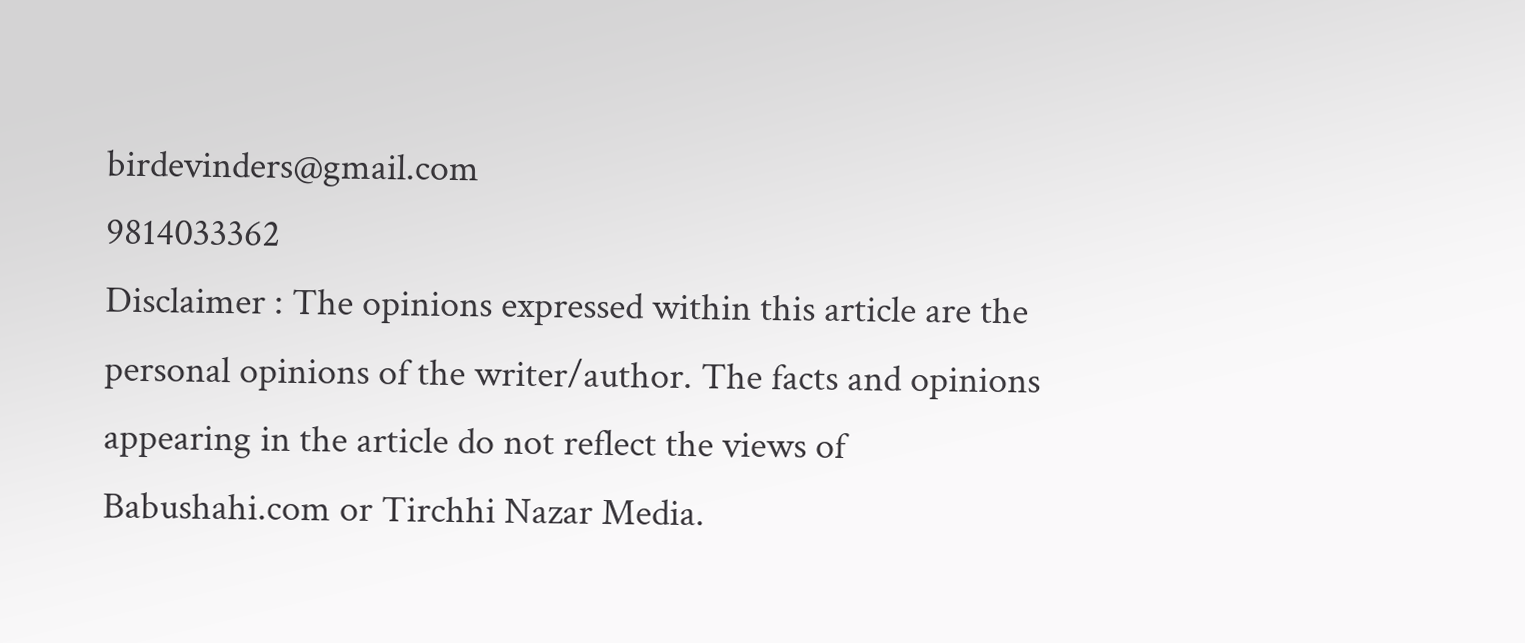birdevinders@gmail.com
9814033362
Disclaimer : The opinions expressed within this article are the personal opinions of the writer/author. The facts and opinions appearing in the article do not reflect the views of Babushahi.com or Tirchhi Nazar Media.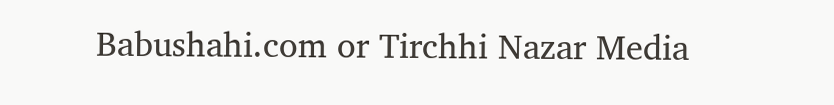Babushahi.com or Tirchhi Nazar Media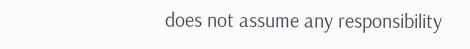does not assume any responsibility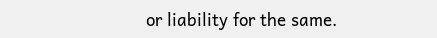or liability for the same.